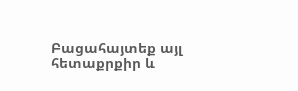Բացահայտեք այլ հետաքրքիր և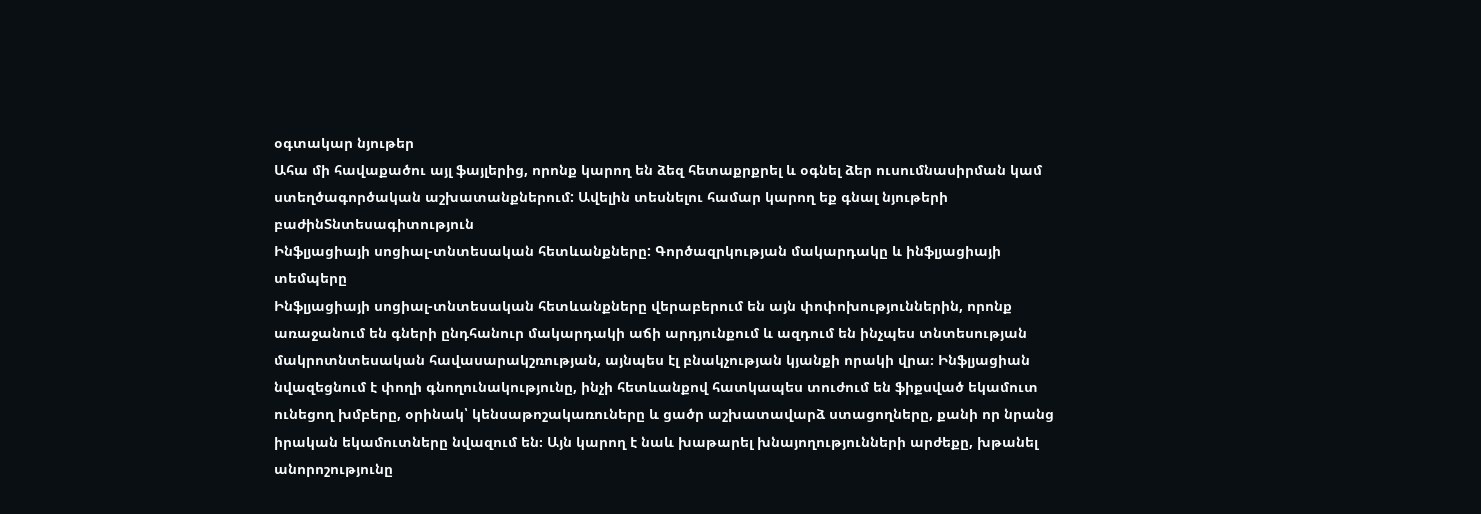օգտակար նյութեր
Ահա մի հավաքածու այլ ֆայլերից, որոնք կարող են ձեզ հետաքրքրել և օգնել ձեր ուսումնասիրման կամ ստեղծագործական աշխատանքներում: Ավելին տեսնելու համար կարող եք գնալ նյութերի բաժինՏնտեսագիտություն
Ինֆլյացիայի սոցիալ-տնտեսական հետևանքները: Գործազրկության մակարդակը և ինֆլյացիայի տեմպերը
Ինֆլյացիայի սոցիալ-տնտեսական հետևանքները վերաբերում են այն փոփոխություններին, որոնք առաջանում են գների ընդհանուր մակարդակի աճի արդյունքում և ազդում են ինչպես տնտեսության մակրոտնտեսական հավասարակշռության, այնպես էլ բնակչության կյանքի որակի վրա։ Ինֆլյացիան նվազեցնում է փողի գնողունակությունը, ինչի հետևանքով հատկապես տուժում են ֆիքսված եկամուտ ունեցող խմբերը, օրինակ՝ կենսաթոշակառուները և ցածր աշխատավարձ ստացողները, քանի որ նրանց իրական եկամուտները նվազում են։ Այն կարող է նաև խաթարել խնայողությունների արժեքը, խթանել անորոշությունը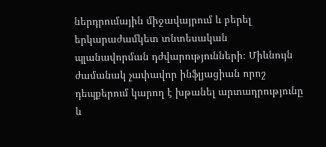ներդրումային միջավայրում և բերել երկարաժամկետ տնտեսական պլանավորման դժվարությունների։ Միևնույն ժամանակ չափավոր ինֆլյացիան որոշ դեպքերում կարող է խթանել արտադրությունը և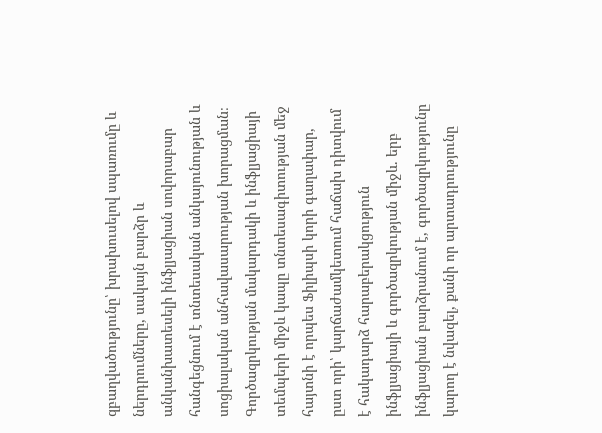զբաղվածությունը՝ խրախուսելով սպառումը և ներդրումները, սակայն բարձր և անկանխատեսելի ինֆլյացիան սովորաբար հանգեցնում է տնտեսական անկայունության և սոցիալական անհավասարության խորացման։ Գործազրկության մակարդակի և ինֆլյացիայի տեմպերի միջև կապը տնտեսագիտության մեջ հայտնի է որպես Ֆիլիպսի կորի գաղափար, ըստ որի՝ կարճաժամկետում հաճախ դիտվում է հակադարձ հարաբերակցություն ինֆլյացիայի և գործազրկության միջև. երբ ինֆլյացիան բարձրանում է, գործազրկությունը կարող է նվազել, քանի որ արտադրությունը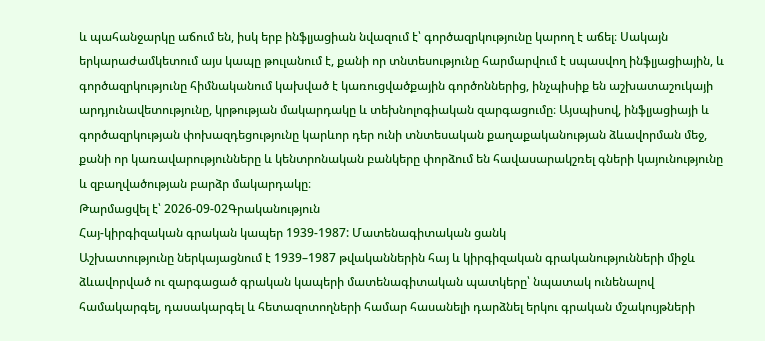և պահանջարկը աճում են, իսկ երբ ինֆլյացիան նվազում է՝ գործազրկությունը կարող է աճել։ Սակայն երկարաժամկետում այս կապը թուլանում է, քանի որ տնտեսությունը հարմարվում է սպասվող ինֆլյացիային, և գործազրկությունը հիմնականում կախված է կառուցվածքային գործոններից, ինչպիսիք են աշխատաշուկայի արդյունավետությունը, կրթության մակարդակը և տեխնոլոգիական զարգացումը։ Այսպիսով, ինֆլյացիայի և գործազրկության փոխազդեցությունը կարևոր դեր ունի տնտեսական քաղաքականության ձևավորման մեջ, քանի որ կառավարությունները և կենտրոնական բանկերը փորձում են հավասարակշռել գների կայունությունը և զբաղվածության բարձր մակարդակը։
Թարմացվել է՝ 2026-09-02Գրականություն
Հայ-կիրգիզական գրական կապեր 1939-1987: Մատենագիտական ցանկ
Աշխատությունը ներկայացնում է 1939–1987 թվականներին հայ և կիրգիզական գրականությունների միջև ձևավորված ու զարգացած գրական կապերի մատենագիտական պատկերը՝ նպատակ ունենալով համակարգել, դասակարգել և հետազոտողների համար հասանելի դարձնել երկու գրական մշակույթների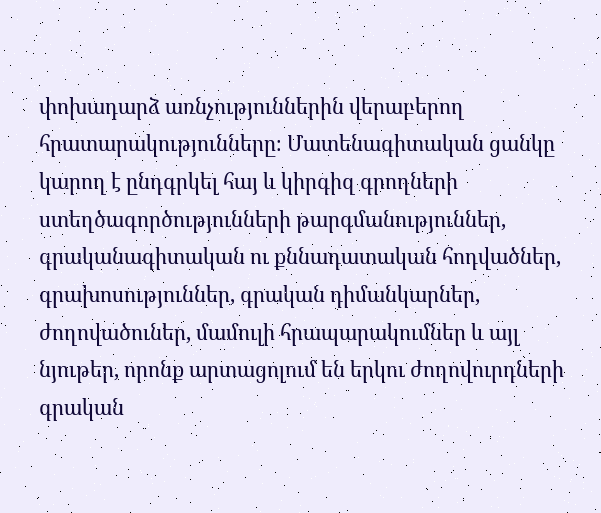փոխադարձ առնչություններին վերաբերող հրատարակությունները։ Մատենագիտական ցանկը կարող է ընդգրկել հայ և կիրգիզ գրողների ստեղծագործությունների թարգմանություններ, գրականագիտական ու քննադատական հոդվածներ, գրախոսություններ, գրական դիմանկարներ, ժողովածուներ, մամուլի հրապարակումներ և այլ նյութեր, որոնք արտացոլում են երկու ժողովուրդների գրական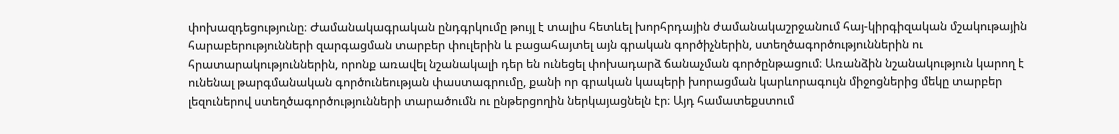փոխազդեցությունը։ Ժամանակագրական ընդգրկումը թույլ է տալիս հետևել խորհրդային ժամանակաշրջանում հայ-կիրգիզական մշակութային հարաբերությունների զարգացման տարբեր փուլերին և բացահայտել այն գրական գործիչներին, ստեղծագործություններին ու հրատարակություններին, որոնք առավել նշանակալի դեր են ունեցել փոխադարձ ճանաչման գործընթացում։ Առանձին նշանակություն կարող է ունենալ թարգմանական գործունեության փաստագրումը, քանի որ գրական կապերի խորացման կարևորագույն միջոցներից մեկը տարբեր լեզուներով ստեղծագործությունների տարածումն ու ընթերցողին ներկայացնելն էր։ Այդ համատեքստում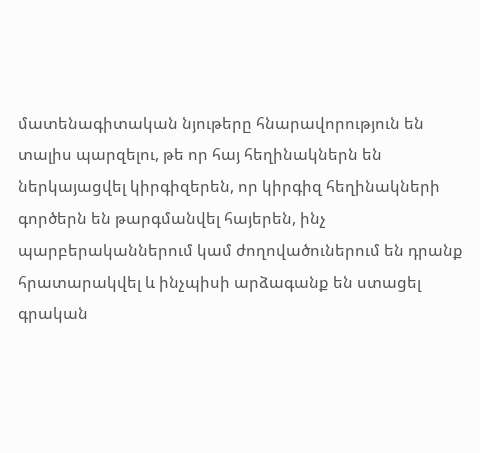մատենագիտական նյութերը հնարավորություն են տալիս պարզելու, թե որ հայ հեղինակներն են ներկայացվել կիրգիզերեն, որ կիրգիզ հեղինակների գործերն են թարգմանվել հայերեն, ինչ պարբերականներում կամ ժողովածուներում են դրանք հրատարակվել և ինչպիսի արձագանք են ստացել գրական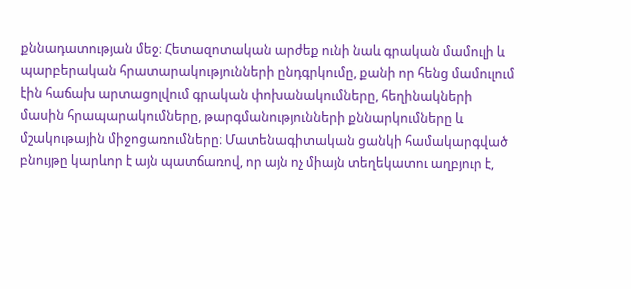քննադատության մեջ։ Հետազոտական արժեք ունի նաև գրական մամուլի և պարբերական հրատարակությունների ընդգրկումը, քանի որ հենց մամուլում էին հաճախ արտացոլվում գրական փոխանակումները, հեղինակների մասին հրապարակումները, թարգմանությունների քննարկումները և մշակութային միջոցառումները։ Մատենագիտական ցանկի համակարգված բնույթը կարևոր է այն պատճառով, որ այն ոչ միայն տեղեկատու աղբյուր է,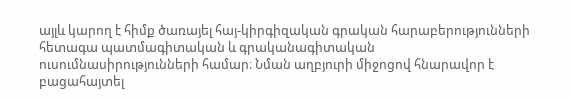այլև կարող է հիմք ծառայել հայ-կիրգիզական գրական հարաբերությունների հետագա պատմագիտական և գրականագիտական ուսումնասիրությունների համար։ Նման աղբյուրի միջոցով հնարավոր է բացահայտել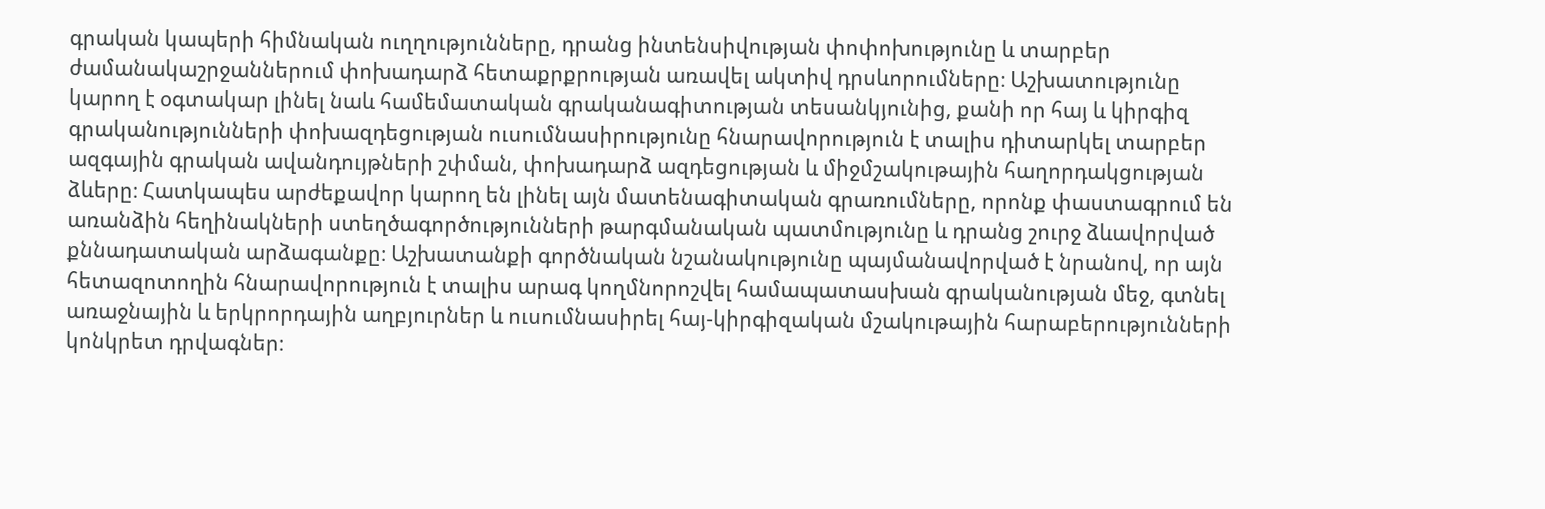գրական կապերի հիմնական ուղղությունները, դրանց ինտենսիվության փոփոխությունը և տարբեր ժամանակաշրջաններում փոխադարձ հետաքրքրության առավել ակտիվ դրսևորումները։ Աշխատությունը կարող է օգտակար լինել նաև համեմատական գրականագիտության տեսանկյունից, քանի որ հայ և կիրգիզ գրականությունների փոխազդեցության ուսումնասիրությունը հնարավորություն է տալիս դիտարկել տարբեր ազգային գրական ավանդույթների շփման, փոխադարձ ազդեցության և միջմշակութային հաղորդակցության ձևերը։ Հատկապես արժեքավոր կարող են լինել այն մատենագիտական գրառումները, որոնք փաստագրում են առանձին հեղինակների ստեղծագործությունների թարգմանական պատմությունը և դրանց շուրջ ձևավորված քննադատական արձագանքը։ Աշխատանքի գործնական նշանակությունը պայմանավորված է նրանով, որ այն հետազոտողին հնարավորություն է տալիս արագ կողմնորոշվել համապատասխան գրականության մեջ, գտնել առաջնային և երկրորդային աղբյուրներ և ուսումնասիրել հայ-կիրգիզական մշակութային հարաբերությունների կոնկրետ դրվագներ։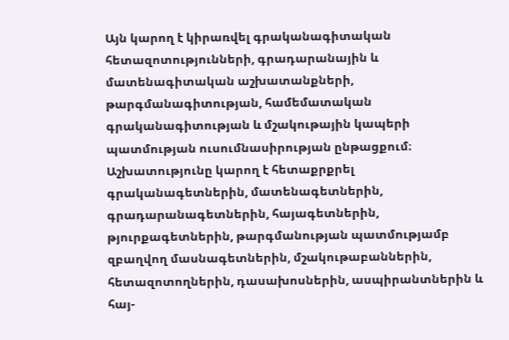Այն կարող է կիրառվել գրականագիտական հետազոտությունների, գրադարանային և մատենագիտական աշխատանքների, թարգմանագիտության, համեմատական գրականագիտության և մշակութային կապերի պատմության ուսումնասիրության ընթացքում։ Աշխատությունը կարող է հետաքրքրել գրականագետներին, մատենագետներին, գրադարանագետներին, հայագետներին, թյուրքագետներին, թարգմանության պատմությամբ զբաղվող մասնագետներին, մշակութաբաններին, հետազոտողներին, դասախոսներին, ասպիրանտներին և հայ-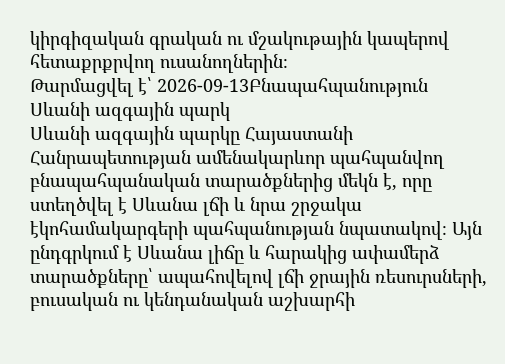կիրգիզական գրական ու մշակութային կապերով հետաքրքրվող ուսանողներին։
Թարմացվել է՝ 2026-09-13Բնապահպանություն
Սևանի ազգային պարկ
Սևանի ազգային պարկը Հայաստանի Հանրապետության ամենակարևոր պահպանվող բնապահպանական տարածքներից մեկն է, որը ստեղծվել է Սևանա լճի և նրա շրջակա էկոհամակարգերի պահպանության նպատակով։ Այն ընդգրկում է Սևանա լիճը և հարակից ափամերձ տարածքները՝ ապահովելով լճի ջրային ռեսուրսների, բուսական ու կենդանական աշխարհի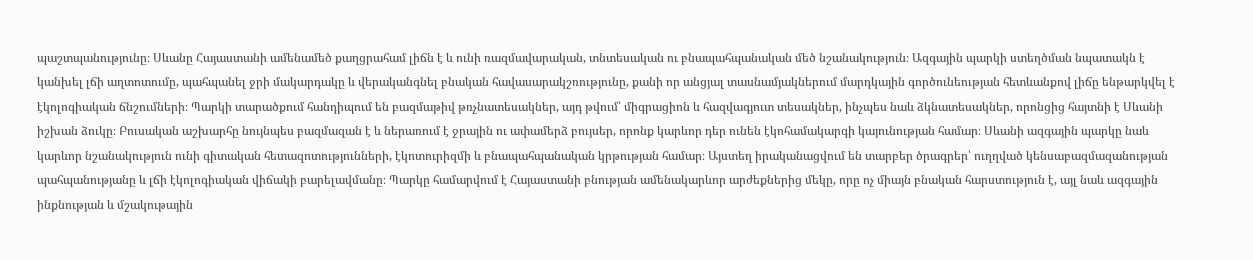պաշտպանությունը։ Սևանը Հայաստանի ամենամեծ քաղցրահամ լիճն է և ունի ռազմավարական, տնտեսական ու բնապահպանական մեծ նշանակություն։ Ազգային պարկի ստեղծման նպատակն է կանխել լճի աղտոտումը, պահպանել ջրի մակարդակը և վերականգնել բնական հավասարակշռությունը, քանի որ անցյալ տասնամյակներում մարդկային գործունեության հետևանքով լիճը ենթարկվել է էկոլոգիական ճնշումների։ Պարկի տարածքում հանդիպում են բազմաթիվ թռչնատեսակներ, այդ թվում՝ միգրացիոն և հազվագյուտ տեսակներ, ինչպես նաև ձկնատեսակներ, որոնցից հայտնի է Սևանի իշխան ձուկը։ Բուսական աշխարհը նույնպես բազմազան է և ներառում է ջրային ու ափամերձ բույսեր, որոնք կարևոր դեր ունեն էկոհամակարգի կայունության համար։ Սևանի ազգային պարկը նաև կարևոր նշանակություն ունի գիտական հետազոտությունների, էկոտուրիզմի և բնապահպանական կրթության համար։ Այստեղ իրականացվում են տարբեր ծրագրեր՝ ուղղված կենսաբազմազանության պահպանությանը և լճի էկոլոգիական վիճակի բարելավմանը։ Պարկը համարվում է Հայաստանի բնության ամենակարևոր արժեքներից մեկը, որը ոչ միայն բնական հարստություն է, այլ նաև ազգային ինքնության և մշակութային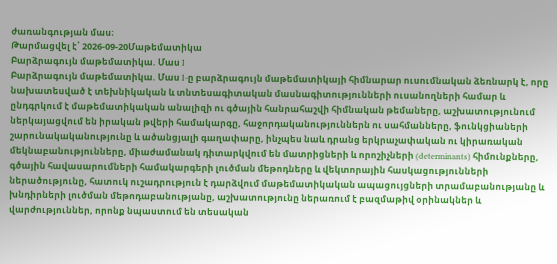ժառանգության մաս։
Թարմացվել է՝ 2026-09-20Մաթեմատիկա
Բարձրագույն մաթեմատիկա. Մաս I
Բարձրագույն մաթեմատիկա. Մաս I-ը բարձրագույն մաթեմատիկայի հիմնարար ուսումնական ձեռնարկ է, որը նախատեսված է տեխնիկական և տնտեսագիտական մասնագիտությունների ուսանողների համար և ընդգրկում է մաթեմատիկական անալիզի ու գծային հանրահաշվի հիմնական թեմաները, աշխատությունում ներկայացվում են իրական թվերի համակարգը, հաջորդականություններն ու սահմանները, ֆունկցիաների շարունակականությունը և ածանցյալի գաղափարը, ինչպես նաև դրանց երկրաչափական ու կիրառական մեկնաբանությունները, միաժամանակ դիտարկվում են մատրիցների և որոշիչների (determinants) հիմունքները, գծային հավասարումների համակարգերի լուծման մեթոդները և վեկտորային հասկացությունների ներածությունը, հատուկ ուշադրություն է դարձվում մաթեմատիկական ապացույցների տրամաբանությանը և խնդիրների լուծման մեթոդաբանությանը, աշխատությունը ներառում է բազմաթիվ օրինակներ և վարժություններ, որոնք նպաստում են տեսական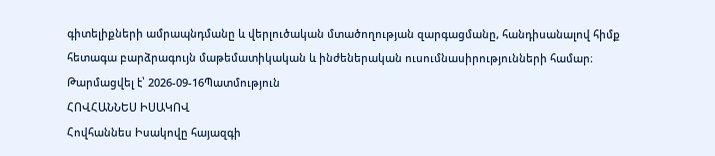գիտելիքների ամրապնդմանը և վերլուծական մտածողության զարգացմանը, հանդիսանալով հիմք հետագա բարձրագույն մաթեմատիկական և ինժեներական ուսումնասիրությունների համար։
Թարմացվել է՝ 2026-09-16Պատմություն
ՀՈՎՀԱՆՆԵՍ ԻՍԱԿՈՎ
Հովհաննես Իսակովը հայազգի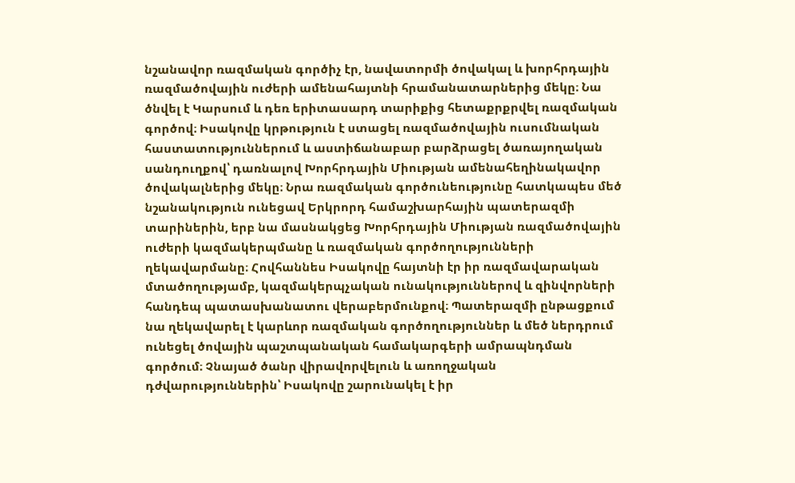նշանավոր ռազմական գործիչ էր, նավատորմի ծովակալ և խորհրդային ռազմածովային ուժերի ամենահայտնի հրամանատարներից մեկը։ Նա ծնվել է Կարսում և դեռ երիտասարդ տարիքից հետաքրքրվել ռազմական գործով։ Իսակովը կրթություն է ստացել ռազմածովային ուսումնական հաստատություններում և աստիճանաբար բարձրացել ծառայողական սանդուղքով՝ դառնալով Խորհրդային Միության ամենահեղինակավոր ծովակալներից մեկը։ Նրա ռազմական գործունեությունը հատկապես մեծ նշանակություն ունեցավ Երկրորդ համաշխարհային պատերազմի տարիներին, երբ նա մասնակցեց Խորհրդային Միության ռազմածովային ուժերի կազմակերպմանը և ռազմական գործողությունների ղեկավարմանը։ Հովհաննես Իսակովը հայտնի էր իր ռազմավարական մտածողությամբ, կազմակերպչական ունակություններով և զինվորների հանդեպ պատասխանատու վերաբերմունքով։ Պատերազմի ընթացքում նա ղեկավարել է կարևոր ռազմական գործողություններ և մեծ ներդրում ունեցել ծովային պաշտպանական համակարգերի ամրապնդման գործում։ Չնայած ծանր վիրավորվելուն և առողջական դժվարություններին՝ Իսակովը շարունակել է իր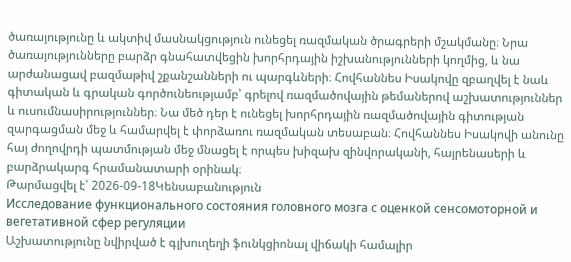ծառայությունը և ակտիվ մասնակցություն ունեցել ռազմական ծրագրերի մշակմանը։ Նրա ծառայությունները բարձր գնահատվեցին խորհրդային իշխանությունների կողմից, և նա արժանացավ բազմաթիվ շքանշանների ու պարգևների։ Հովհաննես Իսակովը զբաղվել է նաև գիտական և գրական գործունեությամբ՝ գրելով ռազմածովային թեմաներով աշխատություններ և ուսումնասիրություններ։ Նա մեծ դեր է ունեցել խորհրդային ռազմածովային գիտության զարգացման մեջ և համարվել է փորձառու ռազմական տեսաբան։ Հովհաննես Իսակովի անունը հայ ժողովրդի պատմության մեջ մնացել է որպես խիզախ զինվորականի, հայրենասերի և բարձրակարգ հրամանատարի օրինակ։
Թարմացվել է՝ 2026-09-18Կենսաբանություն
Исследование функционального состояния головного мозга с оценкой сенсомоторной и вегетативной сфер регуляции
Աշխատությունը նվիրված է գլխուղեղի ֆունկցիոնալ վիճակի համալիր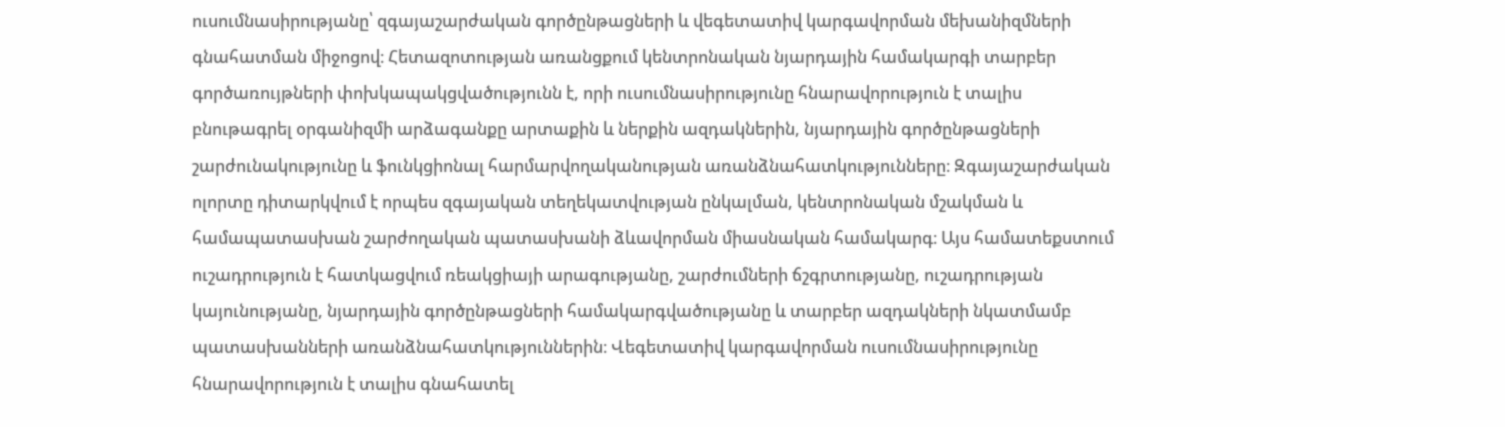ուսումնասիրությանը՝ զգայաշարժական գործընթացների և վեգետատիվ կարգավորման մեխանիզմների գնահատման միջոցով։ Հետազոտության առանցքում կենտրոնական նյարդային համակարգի տարբեր գործառույթների փոխկապակցվածությունն է, որի ուսումնասիրությունը հնարավորություն է տալիս բնութագրել օրգանիզմի արձագանքը արտաքին և ներքին ազդակներին, նյարդային գործընթացների շարժունակությունը և ֆունկցիոնալ հարմարվողականության առանձնահատկությունները։ Զգայաշարժական ոլորտը դիտարկվում է որպես զգայական տեղեկատվության ընկալման, կենտրոնական մշակման և համապատասխան շարժողական պատասխանի ձևավորման միասնական համակարգ։ Այս համատեքստում ուշադրություն է հատկացվում ռեակցիայի արագությանը, շարժումների ճշգրտությանը, ուշադրության կայունությանը, նյարդային գործընթացների համակարգվածությանը և տարբեր ազդակների նկատմամբ պատասխանների առանձնահատկություններին։ Վեգետատիվ կարգավորման ուսումնասիրությունը հնարավորություն է տալիս գնահատել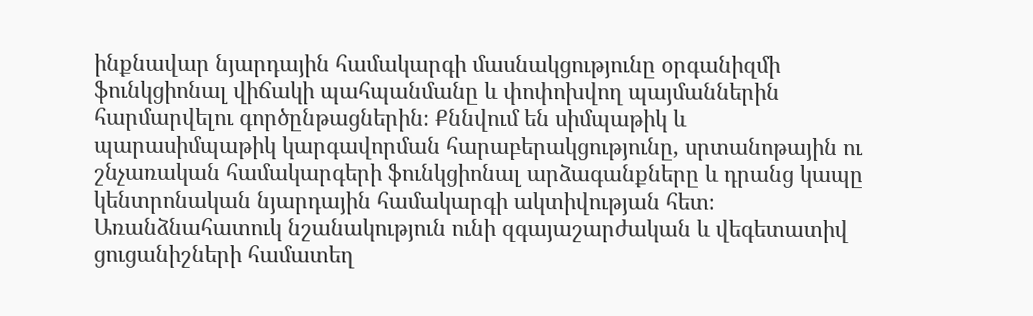ինքնավար նյարդային համակարգի մասնակցությունը օրգանիզմի ֆունկցիոնալ վիճակի պահպանմանը և փոփոխվող պայմաններին հարմարվելու գործընթացներին։ Քննվում են սիմպաթիկ և պարասիմպաթիկ կարգավորման հարաբերակցությունը, սրտանոթային ու շնչառական համակարգերի ֆունկցիոնալ արձագանքները և դրանց կապը կենտրոնական նյարդային համակարգի ակտիվության հետ։ Առանձնահատուկ նշանակություն ունի զգայաշարժական և վեգետատիվ ցուցանիշների համատեղ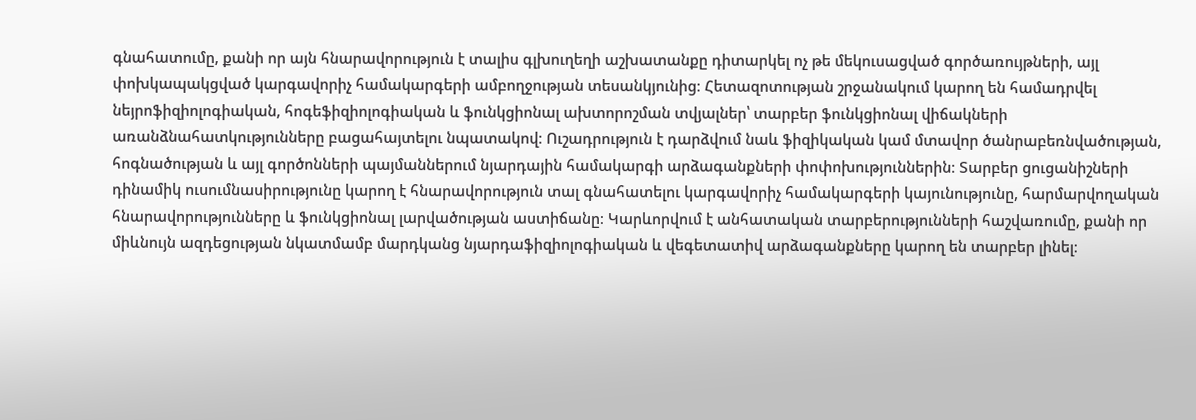գնահատումը, քանի որ այն հնարավորություն է տալիս գլխուղեղի աշխատանքը դիտարկել ոչ թե մեկուսացված գործառույթների, այլ փոխկապակցված կարգավորիչ համակարգերի ամբողջության տեսանկյունից։ Հետազոտության շրջանակում կարող են համադրվել նեյրոֆիզիոլոգիական, հոգեֆիզիոլոգիական և ֆունկցիոնալ ախտորոշման տվյալներ՝ տարբեր ֆունկցիոնալ վիճակների առանձնահատկությունները բացահայտելու նպատակով։ Ուշադրություն է դարձվում նաև ֆիզիկական կամ մտավոր ծանրաբեռնվածության, հոգնածության և այլ գործոնների պայմաններում նյարդային համակարգի արձագանքների փոփոխություններին։ Տարբեր ցուցանիշների դինամիկ ուսումնասիրությունը կարող է հնարավորություն տալ գնահատելու կարգավորիչ համակարգերի կայունությունը, հարմարվողական հնարավորությունները և ֆունկցիոնալ լարվածության աստիճանը։ Կարևորվում է անհատական տարբերությունների հաշվառումը, քանի որ միևնույն ազդեցության նկատմամբ մարդկանց նյարդաֆիզիոլոգիական և վեգետատիվ արձագանքները կարող են տարբեր լինել։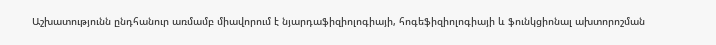Աշխատությունն ընդհանուր առմամբ միավորում է նյարդաֆիզիոլոգիայի, հոգեֆիզիոլոգիայի և ֆունկցիոնալ ախտորոշման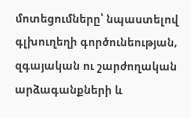մոտեցումները՝ նպաստելով գլխուղեղի գործունեության, զգայական ու շարժողական արձագանքների և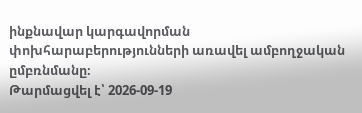ինքնավար կարգավորման փոխհարաբերությունների առավել ամբողջական ըմբռնմանը։
Թարմացվել է՝ 2026-09-19